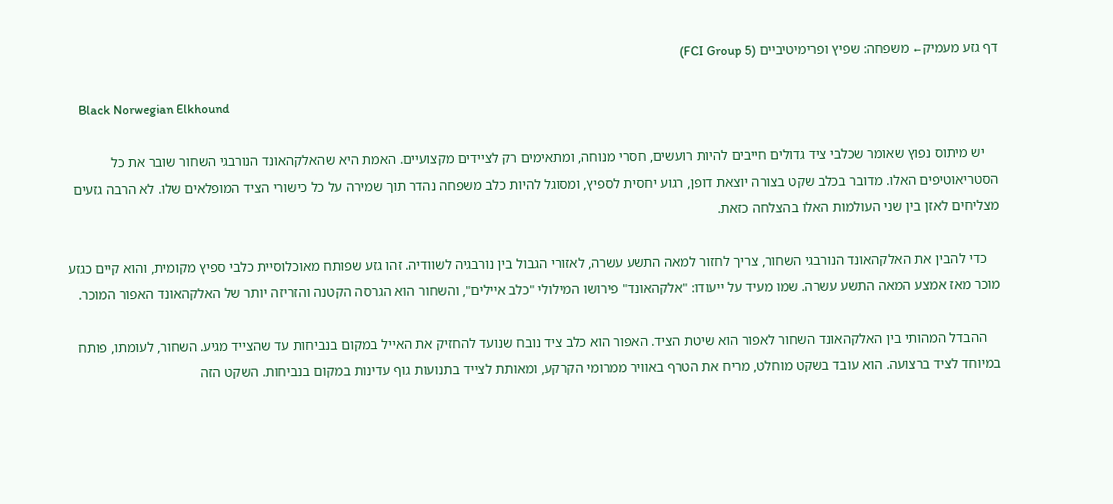דף גזע מעמיק← משפחה: שפיץ ופרימיטיביים (FCI Group 5)

    Black Norwegian Elkhound

    יש מיתוס נפוץ שאומר שכלבי ציד גדולים חייבים להיות רועשים, חסרי מנוחה, ומתאימים רק לציידים מקצועיים. האמת היא שהאלקהאונד הנורבגי השחור שובר את כל הסטריאוטיפים האלו. מדובר בכלב שקט בצורה יוצאת דופן, רגוע יחסית לספיץ, ומסוגל להיות כלב משפחה נהדר תוך שמירה על כל כישורי הציד המופלאים שלו. לא הרבה גזעים מצליחים לאזן בין שני העולמות האלו בהצלחה כזאת.

    כדי להבין את האלקהאונד הנורבגי השחור, צריך לחזור למאה התשע עשרה, לאזורי הגבול בין נורבגיה לשוודיה. זהו גזע שפותח מאוכלוסיית כלבי ספיץ מקומית, והוא קיים כגזע מוכר מאז אמצע המאה התשע עשרה. שמו מעיד על ייעודו: "אלקהאונד" פירושו המילולי "כלב איילים", והשחור הוא הגרסה הקטנה והזריזה יותר של האלקהאונד האפור המוכר.

    ההבדל המהותי בין האלקהאונד השחור לאפור הוא שיטת הציד. האפור הוא כלב ציד נובח שנועד להחזיק את האייל במקום בנביחות עד שהצייד מגיע. השחור, לעומתו, פותח במיוחד לציד ברצועה. הוא עובד בשקט מוחלט, מריח את הטרף באוויר ממרומי הקרקע, ומאותת לצייד בתנועות גוף עדינות במקום בנביחות. השקט הזה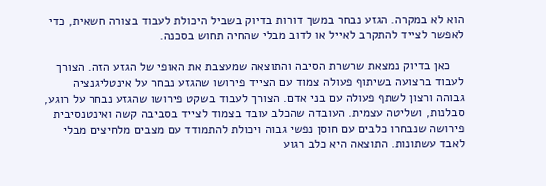הוא לא במקרה. הגזע נבחר במשך דורות בדיוק בשביל היכולת לעבוד בצורה חשאית, כדי לאפשר לצייד להתקרב לאייל או לדוב מבלי שהחיה תחוש בסכנה.

    כאן בדיוק נמצאת שרשרת הסיבה והתוצאה שמעצבת את האופי של הגזע הזה. הצורך לעבוד ברצועה בשיתוף פעולה צמוד עם הצייד פירושו שהגזע נבחר על אינטליגנציה גבוהה ורצון לשתף פעולה עם בני אדם. הצורך לעבוד בשקט פירושו שהגזע נבחר על רוגע, סבלנות, ושליטה עצמית. העובדה שהכלב עובד בצמוד לצייד בסביבה קשה ואינטנסיבית פירושה שנבחרו כלבים עם חוסן נפשי גבוה ויכולת להתמודד עם מצבים מלחיצים מבלי לאבד עשתונות. התוצאה היא כלב רגוע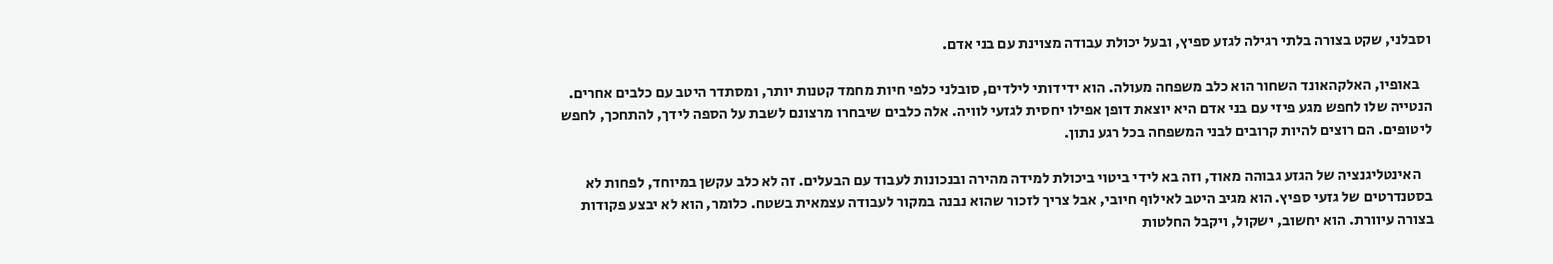וסבלני, שקט בצורה בלתי רגילה לגזע ספיץ, ובעל יכולת עבודה מצוינת עם בני אדם.

    באופיו, האלקהאונד השחור הוא כלב משפחה מעולה. הוא ידידותי לילדים, סובלני כלפי חיות מחמד קטנות יותר, ומסתדר היטב עם כלבים אחרים. הנטייה שלו לחפש מגע פיזי עם בני אדם היא יוצאת דופן אפילו יחסית לגזעי לוויה. אלה כלבים שיבחרו מרצונם לשבת על הספה לידך, להתחכך, לחפש ליטופים. הם רוצים להיות קרובים לבני המשפחה בכל רגע נתון.

    האינטליגנציה של הגזע גבוהה מאוד, וזה בא לידי ביטוי ביכולת למידה מהירה ובנכונות לעבוד עם הבעלים. זה לא כלב עקשן במיוחד, לפחות לא בסטנדרטים של גזעי ספיץ. הוא מגיב היטב לאילוף חיובי, אבל צריך לזכור שהוא נבנה במקור לעבודה עצמאית בשטח. כלומר, הוא לא יבצע פקודות בצורה עיוורת. הוא יחשוב, ישקול, ויקבל החלטות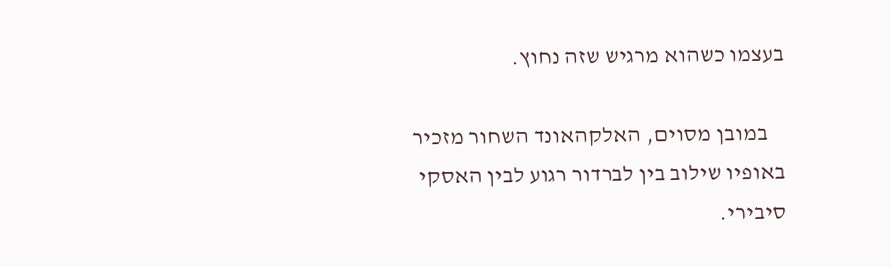בעצמו כשהוא מרגיש שזה נחוץ.

    במובן מסוים, האלקהאונד השחור מזכיר באופיו שילוב בין לברדור רגוע לבין האסקי סיבירי.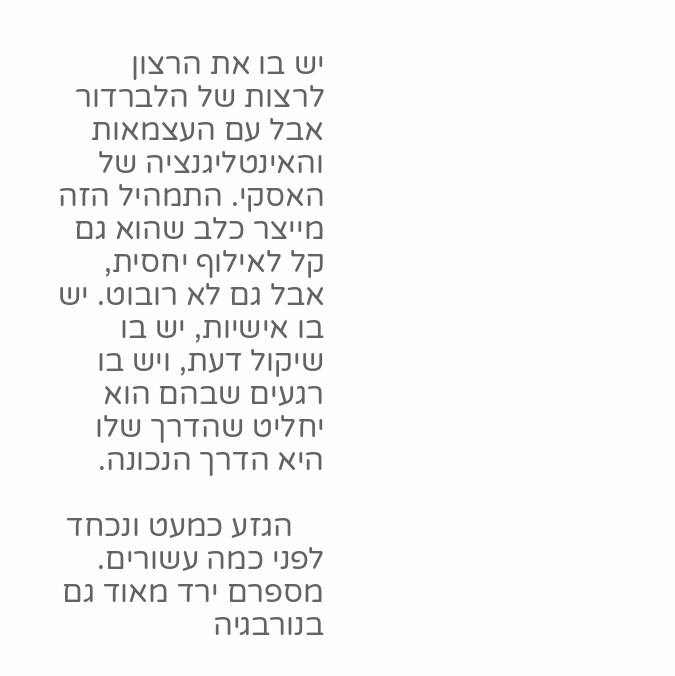יש בו את הרצון לרצות של הלברדור אבל עם העצמאות והאינטליגנציה של האסקי. התמהיל הזה מייצר כלב שהוא גם קל לאילוף יחסית, אבל גם לא רובוט. יש בו אישיות, יש בו שיקול דעת, ויש בו רגעים שבהם הוא יחליט שהדרך שלו היא הדרך הנכונה.

    הגזע כמעט ונכחד לפני כמה עשורים. מספרם ירד מאוד גם בנורבגיה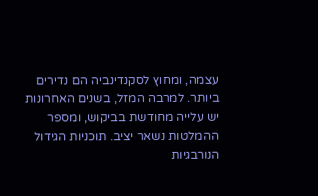עצמה, ומחוץ לסקנדינביה הם נדירים ביותר. למרבה המזל, בשנים האחרונות יש עלייה מחודשת בביקוש, ומספר ההמלטות נשאר יציב. תוכניות הגידול הנורבגיות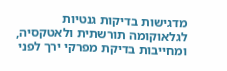מדגישות בדיקות גנטיות לגלאוקומה תורשתית ולאטקסיה, ומחייבות בדיקת מפרקי ירך לפני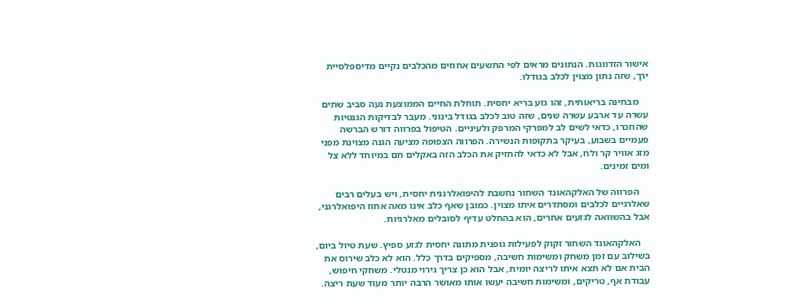אישור הזדווגות. הנתונים מראים לפי התשעים אחוזים מהכלבים נקיים מדיספלסיית ירך, שזה נתון מצוין לכלב בגודלו.

    מבחינה בריאותית, זהו גזע בריא יחסית. תוחלת החיים הממוצעת נעה סביב שתים עשרה עד ארבע עשרה שנים, שזה טוב לכלב בגודל בינוני. מעבר לבדיקות הגנטיות שהוזכרו, כדאי לשים לב למפרקי המרפק ולעיניים. הטיפול בפרווה דורש הברשה פעמיים בשבוע, בעיקר בתקופות הנשירה. הפרווה הצפופה מציעה הגנה מצוינת מפני מזג אוויר קר ולח, אבל לא כדאי להחזיק את הכלב הזה באקלים חם במיוחד ללא צל ומים זמינים.

    הפרווה של האלקהאונד השחור נחשבת להיפואלרגנית יחסית, ויש בעלים רבים שאלרגיים לכלבים ומסתדרים איתו מצוין. כמובן שאף כלב אינו מאה אחוז היפואלרגני, אבל בהשוואה לגזעים אחרים, הוא בהחלט עדיף לסובלים מאלרגיות.

    האלקהאונד השחור זקוק לפעילות גופנית מתונה יחסית לגזע ספיץ. שעת טיול ביום, בשילוב עם זמן משחק ומשימות חשיבה, מספיקים בדרך כלל. הוא לא כלב שירוס את הבית אם לא תצא איתו לריצה יומית, אבל הוא כן צריך גירוי מנטלי. משחקי חיפוש, עבודת אף, טריקים, ומשימות חשיבה יעשו אותו מאושר הרבה יותר מעוד שעת ריצה.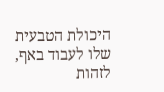היכולת הטבעית שלו לעבוד באף, לזהות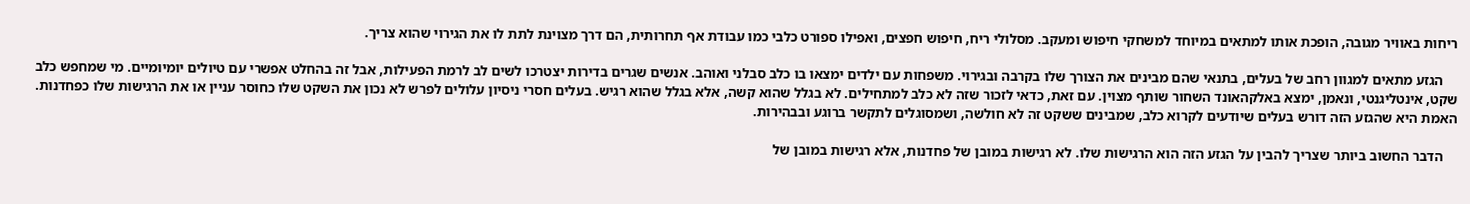ריחות באוויר מגובה, הופכת אותו למתאים במיוחד למשחקי חיפוש ומעקב. מסלולי ריח, חיפוש חפצים, ואפילו ספורט כלבי כמו עבודת אף תחרותית, הם דרך מצוינת לתת לו את הגירוי שהוא צריך.

    הגזע מתאים למגוון רחב של בעלים, בתנאי שהם מבינים את הצורך שלו בקרבה ובגירוי. משפחות עם ילדים ימצאו בו כלב סבלני ואוהב. אנשים שגרים בדירות יצטרכו לשים לב לרמת הפעילות, אבל זה בהחלט אפשרי עם טיולים יומיומיים. מי שמחפש כלב שקט, אינטליגנטי, ונאמן, ימצא באלקהאונד השחור שותף מצוין. עם זאת, כדאי לזכור שזה לא כלב למתחילים. לא בגלל שהוא קשה, אלא בגלל שהוא רגיש. בעלים חסרי ניסיון עלולים לפרש לא נכון את השקט שלו כחוסר עניין או את הרגישות שלו כפחדנות. האמת היא שהגזע הזה דורש בעלים שיודעים לקרוא כלב, שמבינים ששקט זה לא חולשה, ושמסוגלים לתקשר ברוגע ובבהירות.

    הדבר החשוב ביותר שצריך להבין על הגזע הזה הוא הרגישות שלו. לא רגישות במובן של פחדנות, אלא רגישות במובן של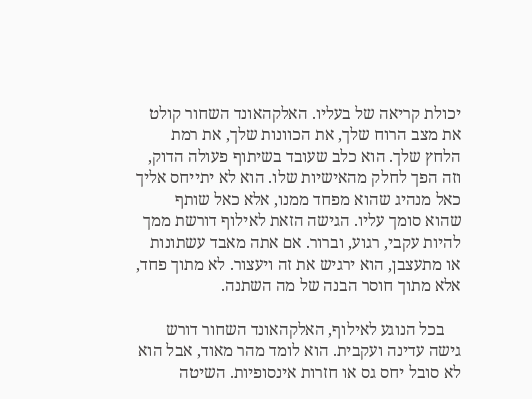יכולת קריאה של בעליו. האלקהאונד השחור קולט את מצב הרוח שלך, את הכוונות שלך, את רמת הלחץ שלך. הוא כלב שעובד בשיתוף פעולה הדוק, וזה הפך לחלק מהאישיות שלו. הוא לא יתייחס אליך כאל מנהיג שהוא מפחד ממנו, אלא כאל שותף שהוא סומך עליו. הגישה הזאת לאילוף דורשת ממך להיות עקבי, רגוע, וברור. אם אתה מאבד עשתונות או מתעצבן, הוא ירגיש את זה ויעצור. לא מתוך פחד, אלא מתוך חוסר הבנה של מה השתנה.

    בכל הנוגע לאילוף, האלקהאונד השחור דורש גישה עדינה ועקבית. הוא לומד מהר מאוד, אבל הוא לא סובל יחס גס או חזרות אינסופיות. השיטה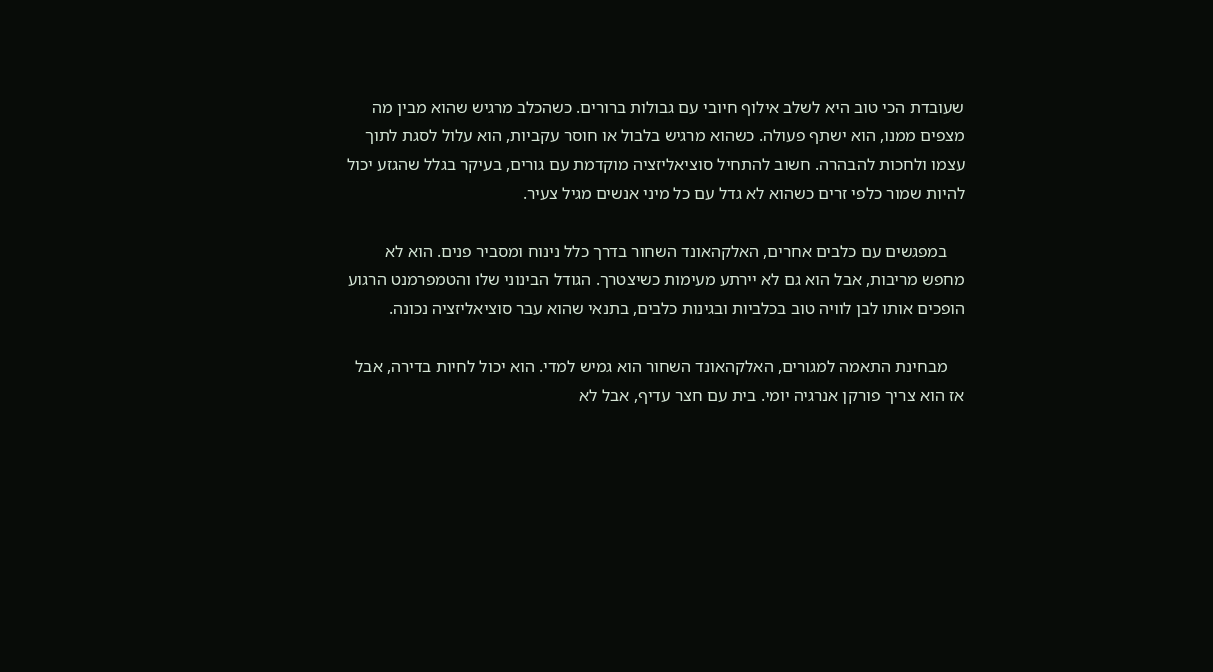שעובדת הכי טוב היא לשלב אילוף חיובי עם גבולות ברורים. כשהכלב מרגיש שהוא מבין מה מצפים ממנו, הוא ישתף פעולה. כשהוא מרגיש בלבול או חוסר עקביות, הוא עלול לסגת לתוך עצמו ולחכות להבהרה. חשוב להתחיל סוציאליזציה מוקדמת עם גורים, בעיקר בגלל שהגזע יכול להיות שמור כלפי זרים כשהוא לא גדל עם כל מיני אנשים מגיל צעיר.

    במפגשים עם כלבים אחרים, האלקהאונד השחור בדרך כלל נינוח ומסביר פנים. הוא לא מחפש מריבות, אבל הוא גם לא יירתע מעימות כשיצטרך. הגודל הבינוני שלו והטמפרמנט הרגוע הופכים אותו לבן לוויה טוב בכלביות ובגינות כלבים, בתנאי שהוא עבר סוציאליזציה נכונה.

    מבחינת התאמה למגורים, האלקהאונד השחור הוא גמיש למדי. הוא יכול לחיות בדירה, אבל אז הוא צריך פורקן אנרגיה יומי. בית עם חצר עדיף, אבל לא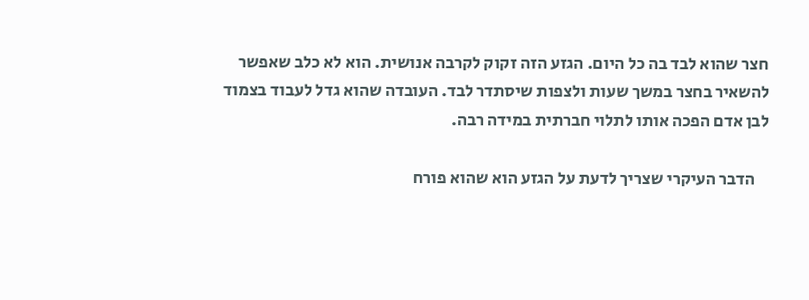חצר שהוא לבד בה כל היום. הגזע הזה זקוק לקרבה אנושית. הוא לא כלב שאפשר להשאיר בחצר במשך שעות ולצפות שיסתדר לבד. העובדה שהוא גדל לעבוד בצמוד לבן אדם הפכה אותו לתלוי חברתית במידה רבה.

    הדבר העיקרי שצריך לדעת על הגזע הוא שהוא פורח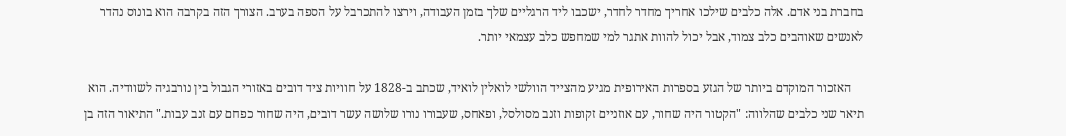בחברת בני אדם. אלה כלבים שילכו אחריך מחדר לחדר, ישכבו ליד הרגליים שלך בזמן העבודה, וירצו להתכרבל על הספה בערב. הצורך הזה בקרבה הוא בונוס נהדר לאנשים שאוהבים כלב צמוד, אבל יכול להוות אתגר למי שמחפש כלב עצמאי יותר.

    האזכור המוקדם ביותר של הגזע בספרות האירופית מגיע מהצייד הוולשי לואלין לואיד, שכתב ב-1828 על חוויות ציד דובים באזורי הגבול בין נורבגיה לשוודיה. הוא תיאר שני כלבים שהלווה: "הקטור היה שחור, עם אוזניים זקופות וזנב מסולסל, ופאחס, שעבורו נורו שלושה עשר דובים, היה שחור כפחם עם זנב עבות." התיאור הזה בן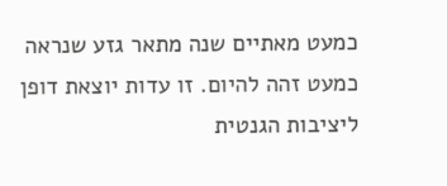כמעט מאתיים שנה מתאר גזע שנראה כמעט זהה להיום. זו עדות יוצאת דופן ליציבות הגנטית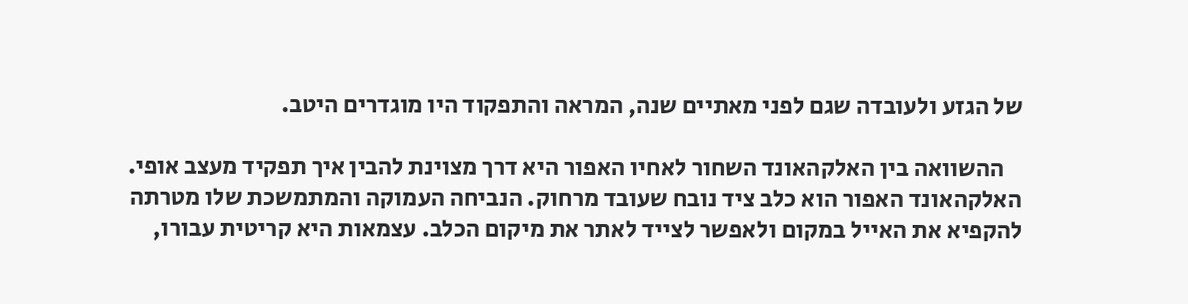של הגזע ולעובדה שגם לפני מאתיים שנה, המראה והתפקוד היו מוגדרים היטב.

    ההשוואה בין האלקהאונד השחור לאחיו האפור היא דרך מצוינת להבין איך תפקיד מעצב אופי. האלקהאונד האפור הוא כלב ציד נובח שעובד מרחוק. הנביחה העמוקה והמתמשכת שלו מטרתה להקפיא את האייל במקום ולאפשר לצייד לאתר את מיקום הכלב. עצמאות היא קריטית עבורו,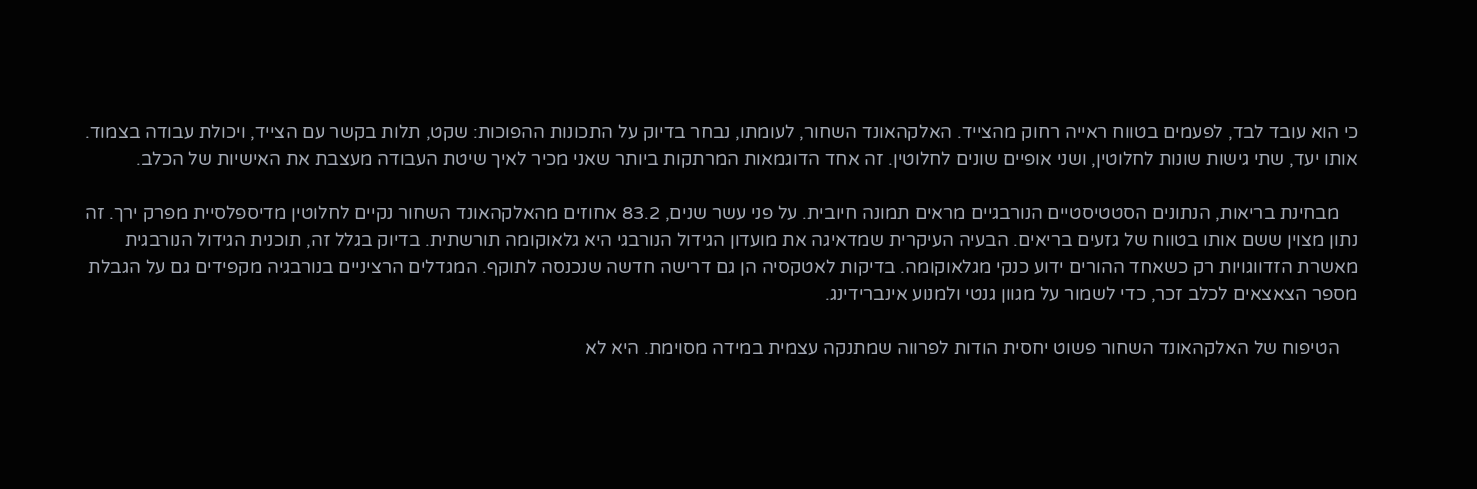כי הוא עובד לבד, לפעמים בטווח ראייה רחוק מהצייד. האלקהאונד השחור, לעומתו, נבחר בדיוק על התכונות ההפוכות: שקט, תלות בקשר עם הצייד, ויכולת עבודה בצמוד. אותו יעד, שתי גישות שונות לחלוטין, ושני אופיים שונים לחלוטין. זה אחד הדוגמאות המרתקות ביותר שאני מכיר לאיך שיטת העבודה מעצבת את האישיות של הכלב.

    מבחינת בריאות, הנתונים הסטטיסטיים הנורבגיים מראים תמונה חיובית. על פני עשר שנים, 83.2 אחוזים מהאלקהאונד השחור נקיים לחלוטין מדיספלסיית מפרק ירך. זה נתון מצוין ששם אותו בטווח של גזעים בריאים. הבעיה העיקרית שמדאיגה את מועדון הגידול הנורבגי היא גלאוקומה תורשתית. בדיוק בגלל זה, תוכנית הגידול הנורבגית מאשרת הזדווגויות רק כשאחד ההורים ידוע כנקי מגלאוקומה. בדיקות לאטקסיה הן גם דרישה חדשה שנכנסה לתוקף. המגדלים הרציניים בנורבגיה מקפידים גם על הגבלת מספר הצאצאים לכלב זכר, כדי לשמור על מגוון גנטי ולמנוע אינברידינג.

    הטיפוח של האלקהאונד השחור פשוט יחסית הודות לפרווה שמתנקה עצמית במידה מסוימת. היא לא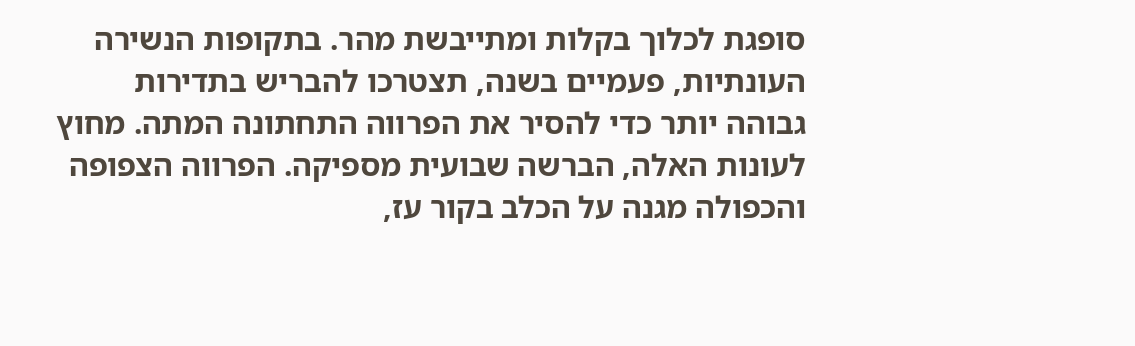סופגת לכלוך בקלות ומתייבשת מהר. בתקופות הנשירה העונתיות, פעמיים בשנה, תצטרכו להבריש בתדירות גבוהה יותר כדי להסיר את הפרווה התחתונה המתה. מחוץ לעונות האלה, הברשה שבועית מספיקה. הפרווה הצפופה והכפולה מגנה על הכלב בקור עז,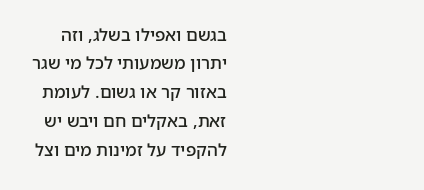בגשם ואפילו בשלג, וזה יתרון משמעותי לכל מי שגר באזור קר או גשום. לעומת זאת, באקלים חם ויבש יש להקפיד על זמינות מים וצל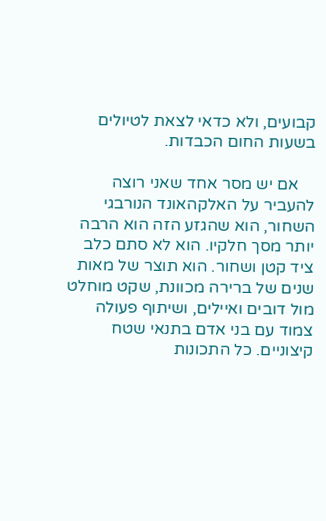קבועים, ולא כדאי לצאת לטיולים בשעות החום הכבדות.

    אם יש מסר אחד שאני רוצה להעביר על האלקהאונד הנורבגי השחור, הוא שהגזע הזה הוא הרבה יותר מסך חלקיו. הוא לא סתם כלב ציד קטן ושחור. הוא תוצר של מאות שנים של ברירה מכוונת, שקט מוחלט מול דובים ואיילים, ושיתוף פעולה צמוד עם בני אדם בתנאי שטח קיצוניים. כל התכונות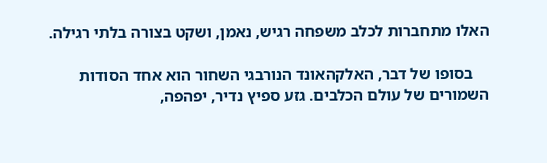האלו מתחברות לכלב משפחה רגיש, נאמן, ושקט בצורה בלתי רגילה.

    בסופו של דבר, האלקהאונד הנורבגי השחור הוא אחד הסודות השמורים של עולם הכלבים. גזע ספיץ נדיר, יפהפה,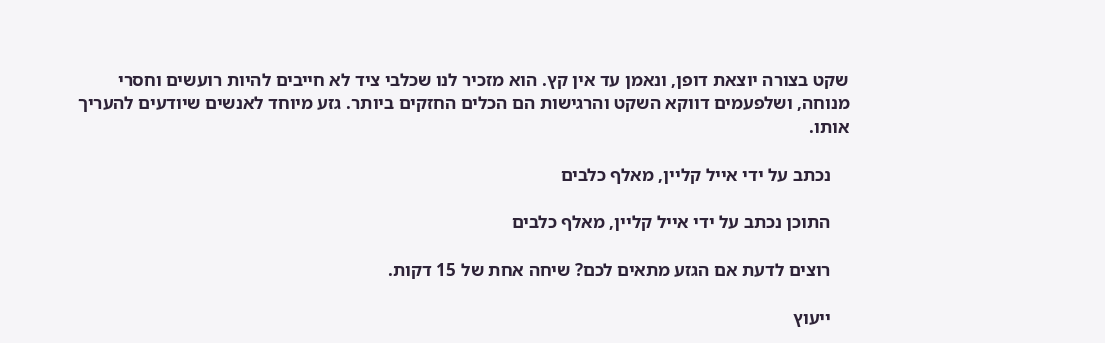שקט בצורה יוצאת דופן, ונאמן עד אין קץ. הוא מזכיר לנו שכלבי ציד לא חייבים להיות רועשים וחסרי מנוחה, ושלפעמים דווקא השקט והרגישות הם הכלים החזקים ביותר. גזע מיוחד לאנשים שיודעים להעריך אותו.

    נכתב על ידי אייל קליין, מאלף כלבים

    התוכן נכתב על ידי אייל קליין, מאלף כלבים

    רוצים לדעת אם הגזע מתאים לכם? שיחה אחת של 15 דקות.

    ייעוץ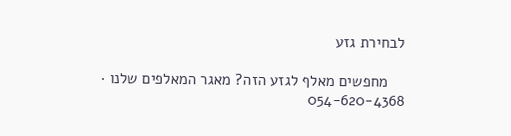לבחירת גזע

    מחפשים מאלף לגזע הזה? מאגר המאלפים שלנו · 054-620-4368